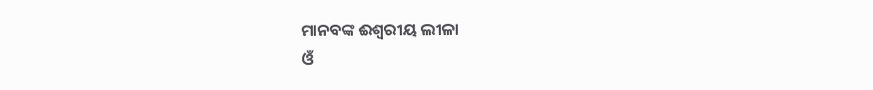ମାନବଙ୍କ ଈଶ୍ୱରୀୟ ଲୀଳା
ଓଁ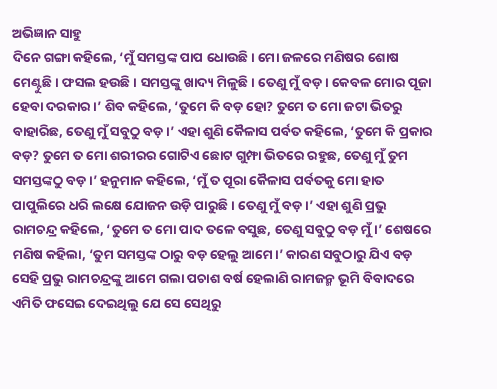ଅଭିଜ୍ଞାନ ସାହୁ
ଦିନେ ଗଙ୍ଗା କହିଲେ, ‘ମୁଁ ସମସ୍ତଙ୍କ ପାପ ଧୋଉଛି। ମୋ ଜଳରେ ମଣିଷର ଶୋଷ ମେଣ୍ଟୁଛି। ଫସଲ ହଉଛି। ସମସ୍ତଙ୍କୁ ଖାଦ୍ୟ ମିଳୁଛି। ତେଣୁ ମୁଁ ବଡ଼। କେବଳ ମୋର ପୂଜା ହେବା ଦରକାର।’ ଶିବ କହିଲେ, ‘ତୁମେ କି ବଡ଼ ହୋ? ତୁମେ ତ ମୋ ଜଟା ଭିତରୁ ବାହାରିଛ, ତେଣୁ ମୁଁ ସବୁଠୁ ବଡ଼।’ ଏହା ଶୁଣି କୈଳାସ ପର୍ବତ କହିଲେ, ‘ତୁମେ କି ପ୍ରକାର ବଡ଼? ତୁମେ ତ ମୋ ଶରୀରର ଗୋଟିଏ ଛୋଟ ଗୁମ୍ଫା ଭିତରେ ରହୁଛ, ତେଣୁ ମୁଁ ତୁମ ସମସ୍ତଙ୍କଠୁ ବଡ଼।’ ହନୁମାନ କହିଲେ, ‘ମୁଁ ତ ପୂରା କୈଳାସ ପର୍ବତକୁ ମୋ ହାତ ପାପୁଲିରେ ଧରି ଲକ୍ଷେ ଯୋଜନ ଉଡ଼ି ପାରୁଛି। ତେଣୁ ମୁଁ ବଡ଼।’ ଏହା ଶୁଣି ପ୍ରଭୁ ରାମଚନ୍ଦ୍ର କହିଲେ, ‘ତୁମେ ତ ମୋ ପାଦ ତଳେ ବସୁଛ, ତେଣୁ ସବୁଠୁ ବଡ଼ ମୁଁ।’ ଶେଷରେ ମଣିଷ କହିଲା, ‘ତୁମ ସମସ୍ତଙ୍କ ଠାରୁ ବଡ଼ ହେଲୁ ଆମେ।’ କାରଣ ସବୁଠାରୁ ଯିଏ ବଡ଼ ସେହି ପ୍ରଭୁ ରାମଚନ୍ଦ୍ରଙ୍କୁ ଆମେ ଗଲା ପଚାଶ ବର୍ଷ ହେଲାଣି ରାମଜନ୍ମ ଭୂମି ବିବାଦରେ ଏମିତି ଫସେଇ ଦେଇଥିଲୁ ଯେ ସେ ସେଥିରୁ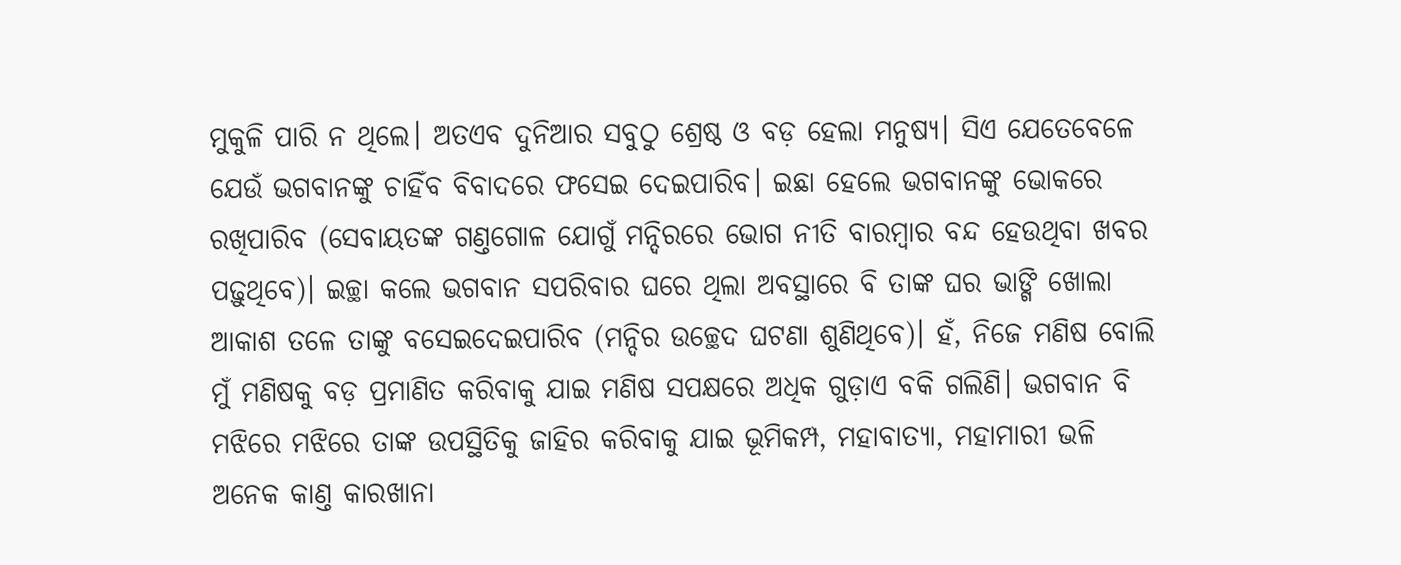ମୁକୁଳି ପାରି ନ ଥିଲେ। ଅତଏବ ଦୁନିଆର ସବୁଠୁ ଶ୍ରେଷ୍ଠ ଓ ବଡ଼ ହେଲା ମନୁଷ୍ୟ। ସିଏ ଯେତେବେଳେ ଯେଉଁ ଭଗବାନଙ୍କୁ ଚାହିଁବ ବିବାଦରେ ଫସେଇ ଦେଇପାରିବ। ଇଛା ହେଲେ ଭଗବାନଙ୍କୁ ଭୋକରେ ରଖିପାରିବ (ସେବାୟତଙ୍କ ଗଣ୍ତଗୋଳ ଯୋଗୁଁ ମନ୍ଦିରରେ ଭୋଗ ନୀତି ବାରମ୍ବାର ବନ୍ଦ ହେଉଥିବା ଖବର ପଢ଼ୁଥିବେ)। ଇଚ୍ଛା କଲେ ଭଗବାନ ସପରିବାର ଘରେ ଥିଲା ଅବସ୍ଥାରେ ବି ତାଙ୍କ ଘର ଭାଙ୍ଗି ଖୋଲା ଆକାଶ ତଳେ ତାଙ୍କୁ ବସେଇଦେଇପାରିବ (ମନ୍ଦିର ଉଚ୍ଛେଦ ଘଟଣା ଶୁଣିଥିବେ)। ହଁ, ନିଜେ ମଣିଷ ବୋଲି ମୁଁ ମଣିଷକୁ ବଡ଼ ପ୍ରମାଣିତ କରିବାକୁ ଯାଇ ମଣିଷ ସପକ୍ଷରେ ଅଧିକ ଗୁଡ଼ାଏ ବକି ଗଲିଣି। ଭଗବାନ ବି ମଝିରେ ମଝିରେ ତାଙ୍କ ଉପସ୍ଥିତିକୁ ଜାହିର କରିବାକୁ ଯାଇ ଭୂମିକମ୍ପ, ମହାବାତ୍ୟା, ମହାମାରୀ ଭଳି ଅନେକ କାଣ୍ତ କାରଖାନା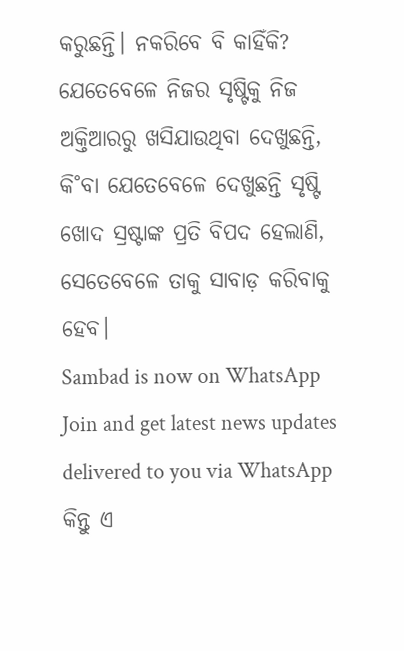କରୁଛନ୍ତି। ନକରିବେ ବି କାହିଁକି? ଯେତେବେଳେ ନିଜର ସୃଷ୍ଟିକୁ ନିଜ ଅକ୍ତିଆରରୁ ଖସିଯାଉଥିବା ଦେଖୁଛନ୍ତି, କି˚ବା ଯେତେବେଳେ ଦେଖୁଛନ୍ତି ସୃଷ୍ଟି ଖୋଦ ସ୍ରଷ୍ଟାଙ୍କ ପ୍ରତି ବିପଦ ହେଲାଣି, ସେତେବେଳେ ତାକୁ ସାବାଡ଼ କରିବାକୁ ହେବ।
Sambad is now on WhatsApp
Join and get latest news updates delivered to you via WhatsApp
କିନ୍ତୁ ଏ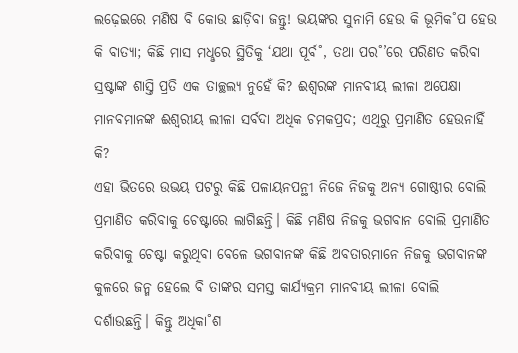ଲଢ଼େଇରେ ମଣିଷ ବି କୋଉ ଛାଡ଼ିବା ଜନ୍ତୁ! ଭୟଙ୍କର ସୁନାମି ହେଉ କି ଭୂମିକ˚ପ ହେଉ କି ବାତ୍ୟା; କିଛି ମାସ ମଧୢରେ ସ୍ଥିତିକୁ ‘ଯଥା ପୂର୍ବ˚, ତଥା ପର˚’ରେ ପରିଣତ କରିବା ସ୍ରଷ୍ଟାଙ୍କ ଶାସ୍ତି ପ୍ରତି ଏକ ତାଚ୍ଛଲ୍ୟ ନୁହେଁ କି? ଈଶ୍ବରଙ୍କ ମାନବୀୟ ଲୀଳା ଅପେକ୍ଷା ମାନବମାନଙ୍କ ଈଶ୍ବରୀୟ ଲୀଳା ସର୍ବଦା ଅଧିକ ଚମକପ୍ରଦ; ଏଥିରୁ ପ୍ରମାଣିତ ହେଉନାହିଁ କି?
ଏହା ଭିତରେ ଉଭୟ ପଟରୁ କିଛି ପଳାୟନପନ୍ଥୀ ନିଜେ ନିଜକୁ ଅନ୍ୟ ଗୋଷ୍ଠୀର ବୋଲି ପ୍ରମାଣିତ କରିବାକୁ ଚେଷ୍ଟାରେ ଲାଗିଛନ୍ତି। କିଛି ମଣିଷ ନିଜକୁ ଭଗବାନ ବୋଲି ପ୍ରମାଣିତ କରିବାକୁ ଚେଷ୍ଟା କରୁଥିବା ବେଳେ ଭଗବାନଙ୍କ କିଛି ଅବତାରମାନେ ନିଜକୁ ଭଗବାନଙ୍କ କୁଳରେ ଜନ୍ମ ହେଲେ ବି ତାଙ୍କର ସମସ୍ତ କାର୍ଯ୍ୟକ୍ରମ ମାନବୀୟ ଲୀଳା ବୋଲି ଦର୍ଶାଉଛନ୍ତି। କିନ୍ତୁ ଅଧିକା˚ଶ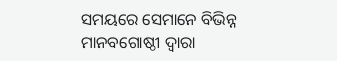ସମୟରେ ସେମାନେ ବିଭିନ୍ନ ମାନବଗୋଷ୍ଠୀ ଦ୍ବାରା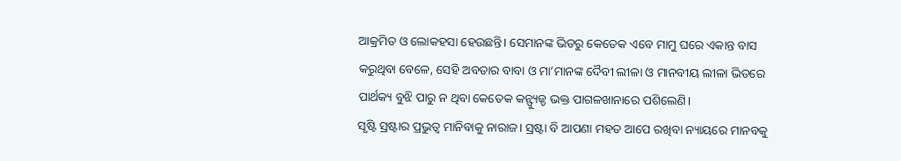ଆକ୍ରମିତ ଓ ଲୋକହସା ହେଉଛନ୍ତି। ସେମାନଙ୍କ ଭିତରୁ କେତେକ ଏବେ ମାମୁ ଘରେ ଏକାନ୍ତ ବାସ କରୁଥିବା ବେଳେ, ସେହି ଅବତାର ବାବା ଓ ମା’ମାନଙ୍କ ଦୈବୀ ଲୀଳା ଓ ମାନବୀୟ ଲୀଳା ଭିତରେ ପାର୍ଥକ୍ୟ ବୁଝି ପାରୁ ନ ଥିବା କେତେକ କନ୍ଫ୍ୟୁଜ୍ଡ ଭକ୍ତ ପାଗଳଖାନାରେ ପଶିଲେଣି।
ସୃଷ୍ଟି ସ୍ରଷ୍ଟାର ପ୍ରଭୁତ୍ବ ମାନିବାକୁ ନାରାଜ। ସ୍ରଷ୍ଟା ବି ଆପଣା ମହତ ଆପେ ରଖିବା ନ୍ୟାୟରେ ମାନବକୁ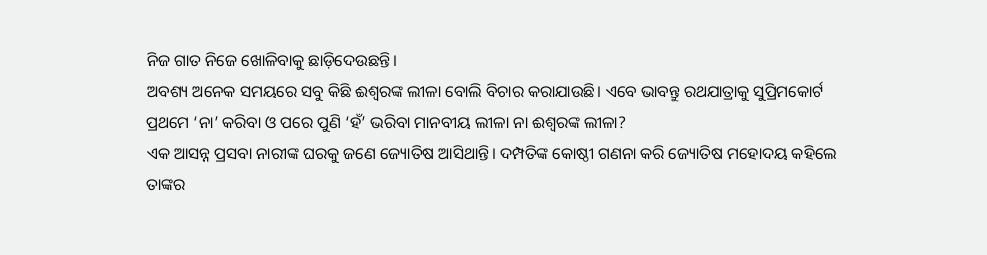ନିଜ ଗାତ ନିଜେ ଖୋଳିବାକୁ ଛାଡ଼ିଦେଉଛନ୍ତି।
ଅବଶ୍ୟ ଅନେକ ସମୟରେ ସବୁ କିଛି ଈଶ୍ବରଙ୍କ ଲୀଳା ବୋଲି ବିଚାର କରାଯାଉଛି। ଏବେ ଭାବନ୍ତୁ ରଥଯାତ୍ରାକୁ ସୁପ୍ରିମକୋର୍ଟ ପ୍ରଥମେ ‘ନା’ କରିବା ଓ ପରେ ପୁଣି ‘ହଁ’ ଭରିବା ମାନବୀୟ ଲୀଳା ନା ଈଶ୍ବରଙ୍କ ଲୀଳା?
ଏକ ଆସନ୍ନ ପ୍ରସବା ନାରୀଙ୍କ ଘରକୁ ଜଣେ ଜ୍ୟୋତିଷ ଆସିଥାନ୍ତି। ଦମ୍ପତିଙ୍କ କୋଷ୍ଠୀ ଗଣନା କରି ଜ୍ୟୋତିଷ ମହୋଦୟ କହିଲେ ତାଙ୍କର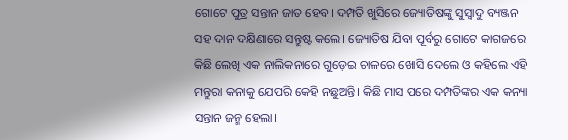ଗୋଟେ ପୁତ୍ର ସନ୍ତାନ ଜାତ ହେବ। ଦମ୍ପତି ଖୁସିରେ ଜ୍ୟୋତିଷଙ୍କୁ ସୁସ୍ବାଦୁ ବ୍ୟଞ୍ଜନ ସହ ଦାନ ଦକ୍ଷିଣାରେ ସନ୍ତୁଷ୍ଟ କଲେ। ଜ୍ୟୋତିଷ ଯିବା ପୂର୍ବରୁ ଗୋଟେ କାଗଜରେ କିଛି ଲେଖି ଏକ ନାଲିକନାରେ ଗୁଡ଼େଇ ଚାଳରେ ଖୋସି ଦେଲେ ଓ କହିଲେ ଏହି ମନ୍ତୁରା କନାକୁ ଯେପରି କେହି ନଛୁଅନ୍ତି। କିଛି ମାସ ପରେ ଦମ୍ପତିଙ୍କର ଏକ କନ୍ୟା ସନ୍ତାନ ଜନ୍ମ ହେଲା।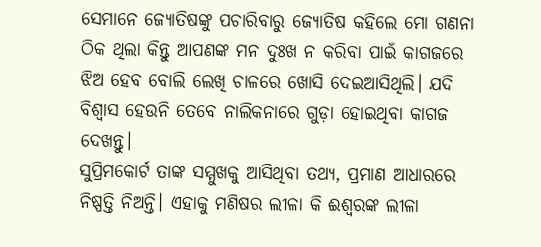ସେମାନେ ଜ୍ୟୋତିଷଙ୍କୁ ପଚାରିବାରୁ ଜ୍ୟୋତିଷ କହିଲେ ମୋ ଗଣନା ଠିକ ଥିଲା କିନ୍ତୁ ଆପଣଙ୍କ ମନ ଦୁଃଖ ନ କରିବା ପାଇଁ କାଗଜରେ ଝିଅ ହେବ ବୋଲି ଲେଖି ଚାଳରେ ଖୋସି ଦେଇଆସିଥିଲି। ଯଦି ବିଶ୍ବାସ ହେଉନି ତେବେ ନାଲିକନାରେ ଗୁଡ଼ା ହୋଇଥିବା କାଗଜ ଦେଖନ୍ତୁ।
ସୁପ୍ରିମକୋର୍ଟ ତାଙ୍କ ସମ୍ମୁଖକୁ ଆସିଥିବା ତଥ୍ୟ, ପ୍ରମାଣ ଆଧାରରେ ନିଷ୍ପତ୍ତି ନିଅନ୍ତି। ଏହାକୁ ମଣିଷର ଲୀଳା କି ଈଶ୍ବରଙ୍କ ଲୀଳା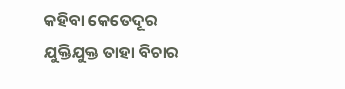କହିବା କେତେଦୂର ଯୁକ୍ତିଯୁକ୍ତ ତାହା ବିଚାର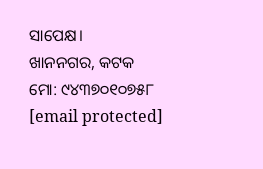ସାପେକ୍ଷ।
ଖାନନଗର, କଟକ
ମୋ: ୯୪୩୭୦୧୦୭୫୮
[email protected]